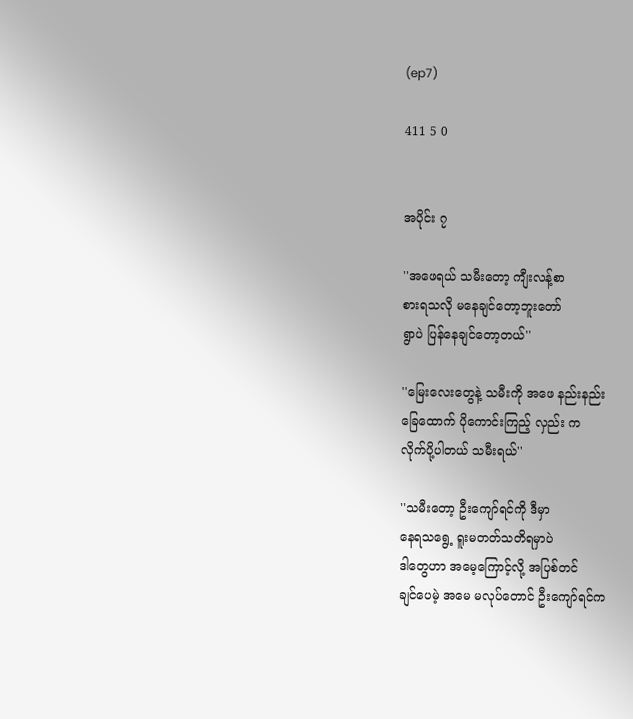(ep7)

411 5 0


အပိုင်း ၇

''အဖေရယ် သမီးတော့ ကျီးလန့်စာ
စားရသလို မနေချင်တော့ဘူးတော်
ရွာပဲ ပြန်နေချင်တော့တယ်''

''မြေးလေးတွေနဲ့ သမီးကို အဖေ နည်းနည်း
ခြေထောက် ပိုကောင်းကြည့် လှည်း က
လိုက်ပို့ပါတယ် သမီးရယ်''

''သမီးတော့ ဦးကျော်ရင်ကို ဒီမှာ
နေရသရွေ့ ရူးမတတ်သတိရမှာပဲ
ဒါတွေဟာ အမေ့ကြောင့်လို့ အပြစ်တင်
ချင်ပေမဲ့ အမေ မလုပ်တောင် ဦးကျော်ရင်က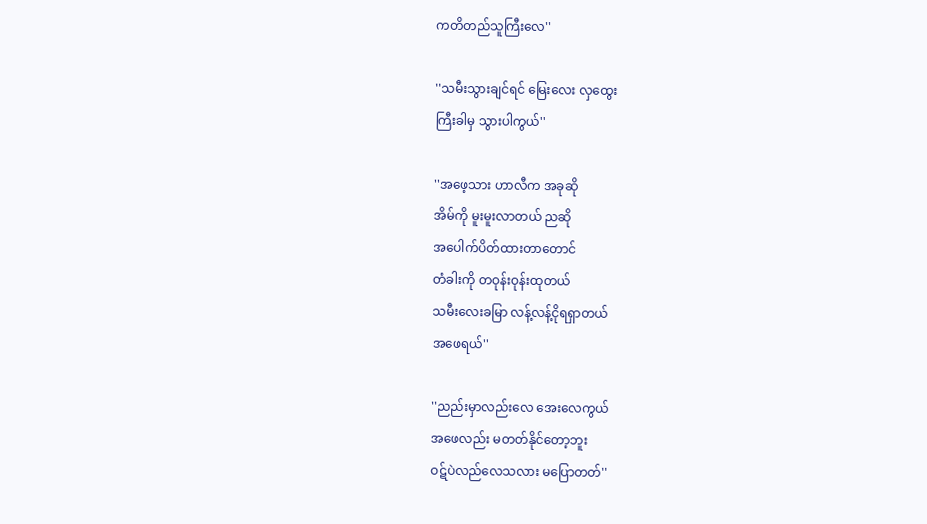ကတိတည်သူကြီးလေ''

''သမီးသွားချင်ရင် မြေးလေး လှထွေး
ကြီးခါမှ သွားပါကွယ်''

''အဖေ့သား ဟာလီက အခုဆို
အိမ်ကို မူးမူးလာတယ် ညဆို
အပေါက်ပိတ်ထားတာတောင်
တံခါးကို တဝုန်းဝုန်းထုတယ်
သမီးလေးခမြာ လန့်လန့်ငိုရရှာတယ်
အဖေရယ်''

''ညည်းမှာလည်းလေ အေးလေကွယ်
အဖေလည်း မတတ်နိုင်တော့ဘူး
ဝဋ်ပဲလည်လေသလား မပြောတတ်''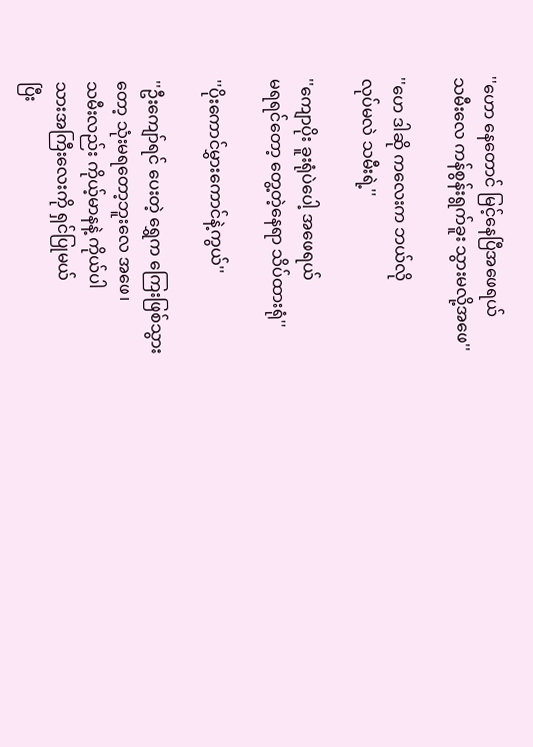''ဟော နေတောင် မြင့်နေပြီအဖေရယ်
သမီးလေ ကန်စွန်းရွက်ခူး သွားမလို့အဖေ''

''ဟေ ဒါဆို ကလေးက ဘယ်လို
လုပ်မလဲ သမီးရဲ့''

''ကျောပိုး ခူးရုံပဲပေါ့ အဖေရယ်
မရရင်တော့ တွေ့တဲ့နေရာ သိပ်ထားရုံ''

''ပိုးကောင်မွှားကောင်နဲ့ကွယ်''

''ဦးကျော်ရင် ပေးတဲ့ ရွှေက ကြေးဖြစ်သွား
တော့ သုံးမရတော့ဘူးလေ အဖေ၊
သမီးလည်း ကိုယ့်မာနနဲ့ ကိုယ်ပါ
သားအကြီးလေးကို ရှင်ပြုမယ်
ပြီး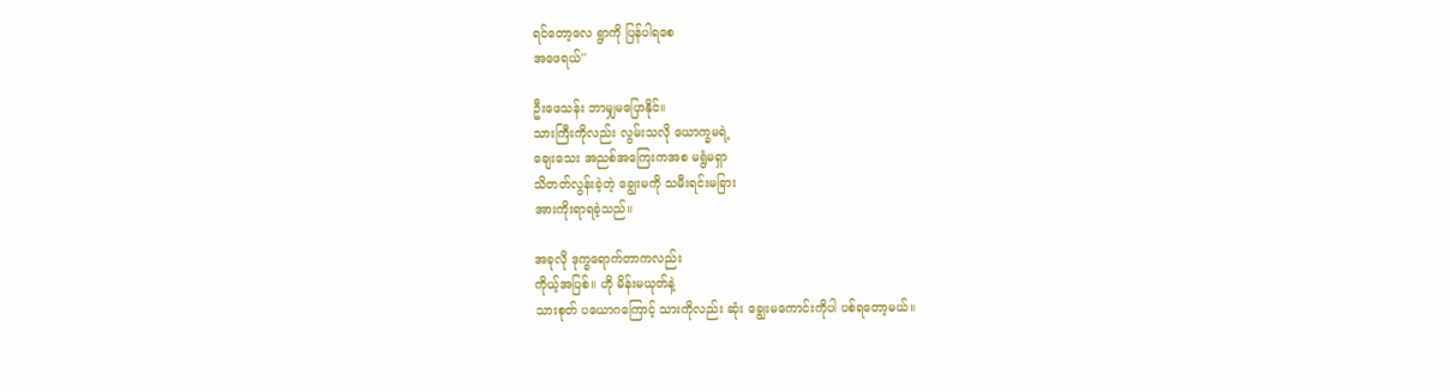ရင်တော့လေ ရွာကို ပြန်ပါရစေ
အဖေရယ်''

ဦးဖေသန်း ဘာမျှမပြောနိုင်။
သားကြီးကိုလည်း လွမ်းသလို ယောက္ခမရဲ့
ချေးသေး အညစ်အကြေးကအစ မရွံမရှာ
သိတတ်လွန်းခဲ့တဲ့ ချွေးမကို သမီးရင်းမခြား
အားကိုးရာရခဲ့သည်။

အခုလို ဒုက္ခရောက်တာကလည်း
ကိုယ့်အပြစ်။ ဟို မိန်းမယုတ်နဲ့
သားစုတ် ပယောဂကြောင့် သားကိုလည်း ဆုံး ချွေးမကောင်းကိုပါ ပစ်ရတော့မယ်။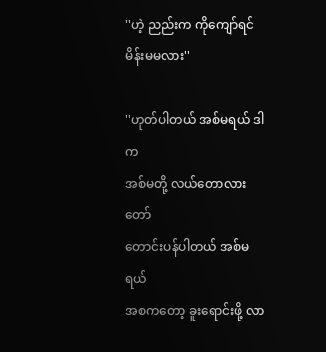''ဟဲ့ ညည်းက ကိုကျော်ရင် မိန်းမမလား''

''ဟုတ်ပါတယ် အစ်မရယ် ဒါက
အစ်မတို့ လယ်တောလားတော်
တောင်းပန်ပါတယ် အစ်မရယ်
အစကတော့ ခူးရောင်းဖို့ လာ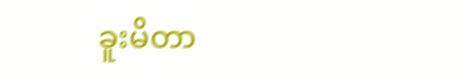ခူးမိတာ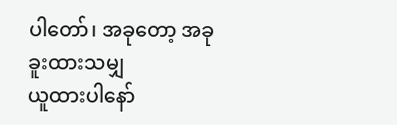ပါတော်၊ အခုတော့ အခု ခူးထားသမျှ
ယူထားပါနော်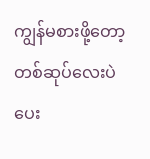ကျွန်မစားဖို့တော့
တစ်ဆုပ်လေးပဲ ပေး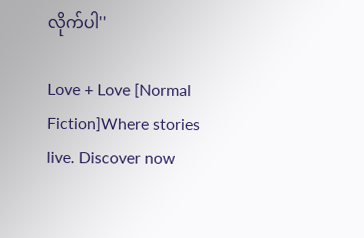လိုက်ပါ''

Love + Love [Normal Fiction]Where stories live. Discover now